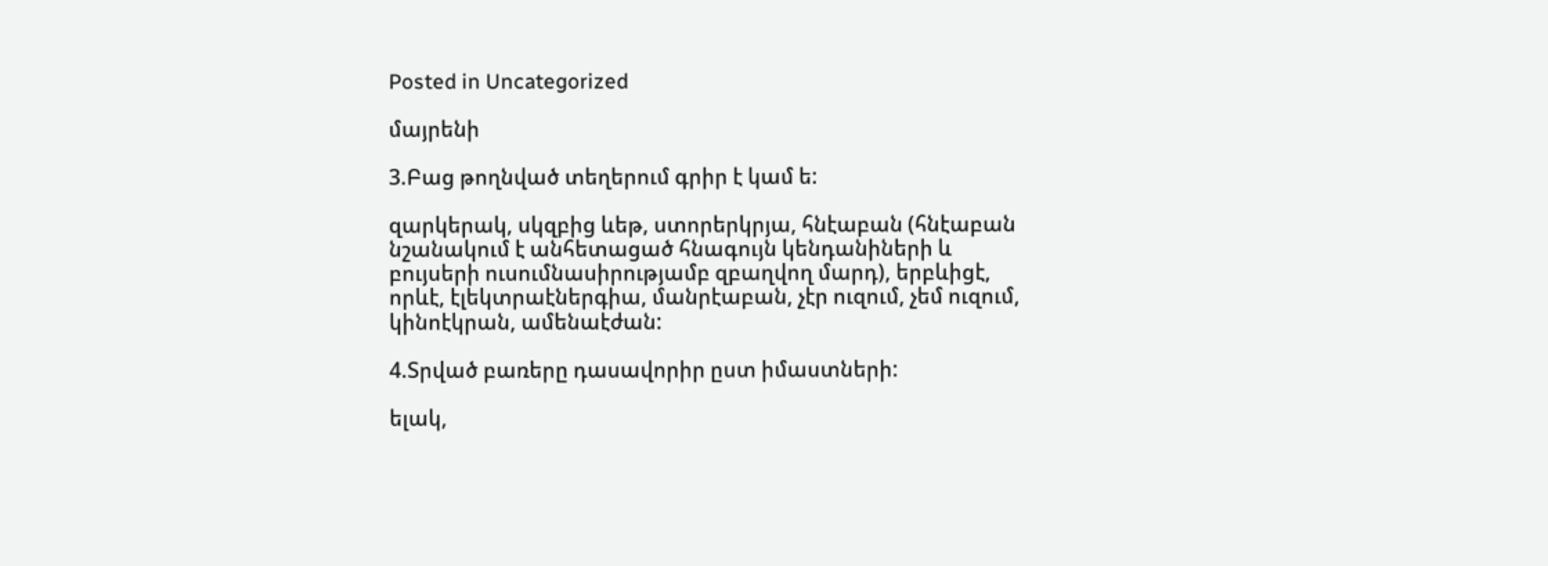Posted in Uncategorized

մայրենի

3.Բաց թողնված տեղերում գրիր է կամ ե:

զարկերակ, սկզբից ևեթ, ստորերկրյա, հնէաբան (հնէաբան նշանակում է անհետացած հնագույն կենդանիների և բույսերի ուսումնասիրությամբ զբաղվող մարդ), երբևիցէ, որևէ, էլեկտրաէներգիա, մանրէաբան, չէր ուզում, չեմ ուզում, կինոէկրան, ամենաէժան:

4.Տրված բառերը դասավորիր ըստ իմաստների:

ելակ,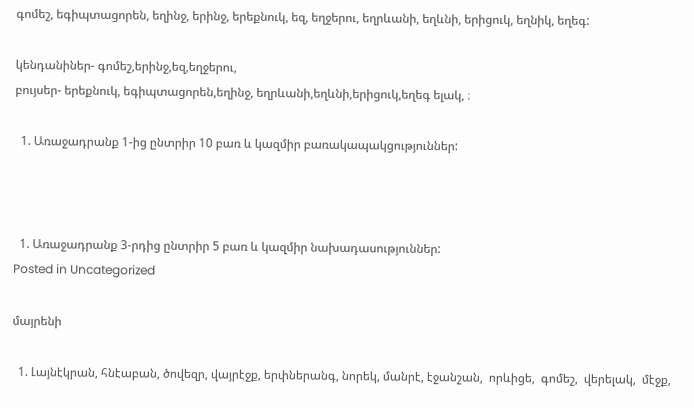գոմեշ, եգիպտացորեն, եղինջ, երինջ, երեքնուկ, եզ, եղջերու, եղրևանի, եղևնի, երիցուկ, եղնիկ, եղեգ:

կենդանիներ- գոմեշ,երինջ,եզ,եղջերու,
բույսեր- երեքնուկ, եգիպտացորեն,եղինջ, եղրևանի,եղևնի,երիցուկ,եղեգ ելակ, ։

  1. Առաջադրանք 1-ից ընտրիր 10 բառ և կազմիր բառակապակցություններ:



  1. Առաջադրանք 3-րդից ընտրիր 5 բառ և կազմիր նախադասություններ:
Posted in Uncategorized

մայրենի

  1. Լայնէկրան, հնէաբան, ծովեզր, վայրէջք, երփներանգ, նորեկ, մանրէ, էջանշան,  որևիցե,  գոմեշ,  վերելակ,  մէջք,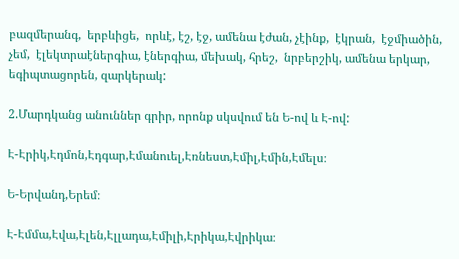բազմերանգ,  երբևիցե,  որևէ, էշ, էջ, ամենա էժան, չէինք,  էկրան,  էջմիածին,  չեմ,  էլեկտրաէներգիա, էներգիա, մեխակ, հրեշ,  նրբերշիկ, ամենա երկար, եգիպտացորեն, զարկերակ:

2.Մարդկանց անուններ գրիր, որոնք սկսվում են Ե-ով և Է-ով:

Է-Էրիկ,Էդմոն,Էդգար,Էմանուել,Էռնեստ,Էմիլ,Էմին,Էմելս։

Ե-Երվանդ,Երեմ։

Է-Էմմա,Էվա,Էլեն,Էլլադա,Էմիլի,Էրիկա,Էվրիկա։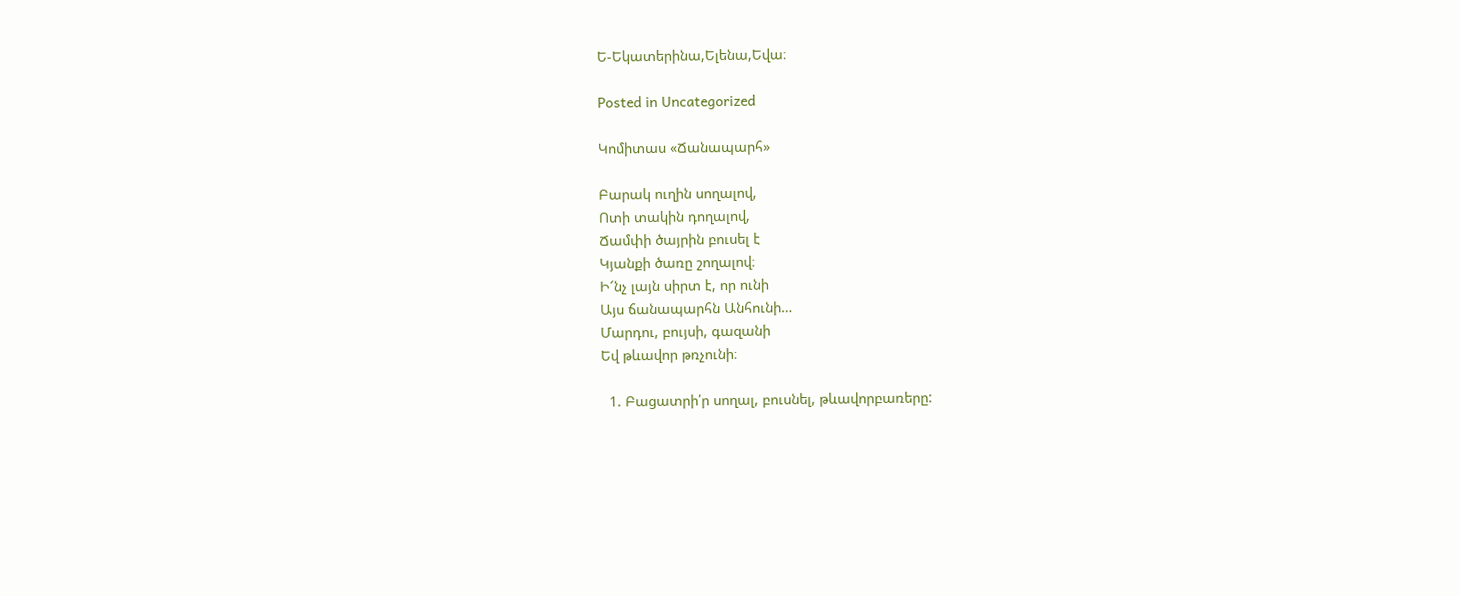Ե-Եկատերինա,Ելենա,Եվա։

Posted in Uncategorized

Կոմիտաս «Ճանապարհ»

Բարակ ուղին սողալով,
Ոտի տակին դողալով,
Ճամփի ծայրին բուսել է
Կյանքի ծառը շողալով։
Ի՜նչ լայն սիրտ է, որ ունի
Այս ճանապարհն Անհունի…
Մարդու, բույսի, գազանի
Եվ թևավոր թռչունի։

  1. Բացատրի՛ր սողալ, բուսնել, թևավորբառերը: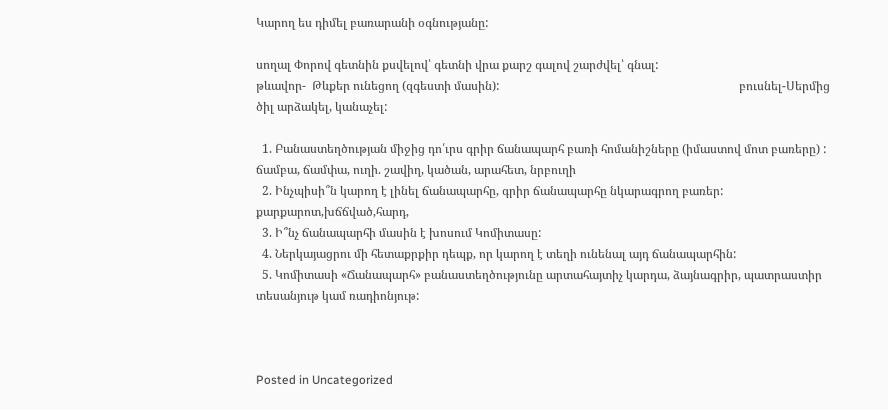Կարող ես դիմել բառարանի օգնությանը:

սողալ Փորով գետնին քսվելով՝ գետնի վրա քարշ գալով շարժվել՝ գնալ:                                                                          թևավոր-  Թևքեր ունեցող (զգեստի մասին):                                                                                բուսնել-Սերմից ծիլ արձակել, կանաչել:

  1. Բանաստեղծության միջից դո՛ւրս գրիր ճանապարհ բառի հոմանիշները (իմաստով մոտ բառերը) :               ճամբա, ճամփա, ուղի. շավիղ, կածան, արահետ, նրբուղի
  2. Ինչպիսի՞ն կարող է լինել ճանապարհը, գրիր ճանապարհը նկարագրող բառեր: քարքարոտ,խճճված,հարդ,
  3. Ի՞նչ ճանապարհի մասին է խոսում Կոմիտասը:
  4. Ներկայացրու մի հետաքրքիր դեպք, որ կարող է տեղի ունենալ այդ ճանապարհին:
  5. Կոմիտասի «Ճանապարհ» բանաստեղծությունը արտահայտիչ կարդա, ձայնագրիր, պատրաստիր տեսանյութ կամ ռադիոնյութ:



Posted in Uncategorized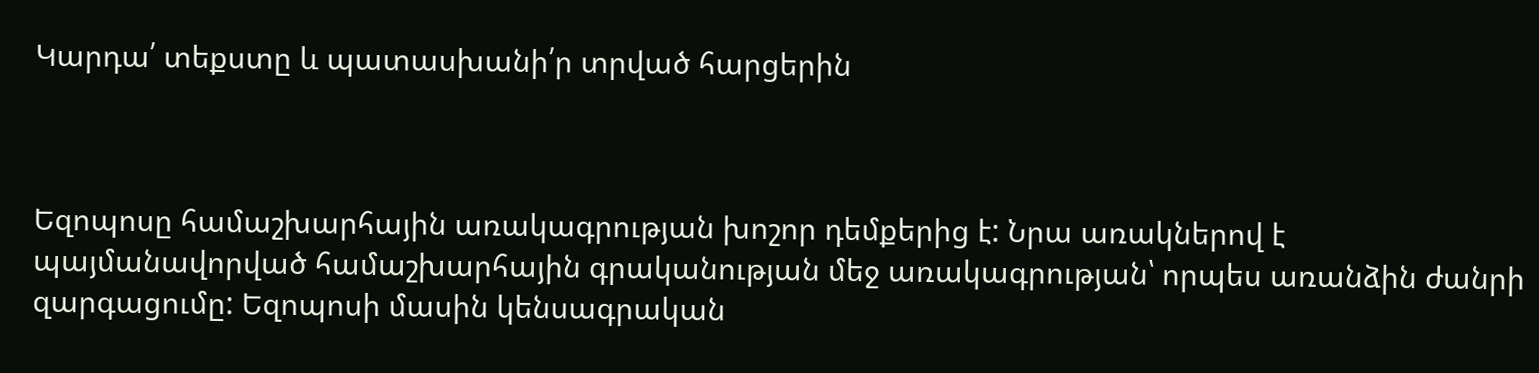Կարդա՛ տեքստը և պատասխանի՛ր տրված հարցերին



Եզոպոսը համաշխարհային առակագրության խոշոր դեմքերից է: Նրա առակներով է պայմանավորված համաշխարհային գրականության մեջ առակագրության՝ որպես առանձին ժանրի զարգացումը: Եզոպոսի մասին կենսագրական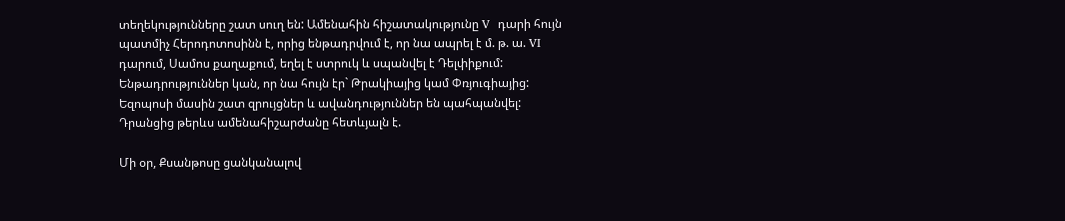տեղեկությունները շատ սուղ են: Ամենահին հիշատակությունը V  դարի հույն պատմիչ Հերոդոտոսինն է, որից ենթադրվում է, որ նա ապրել է մ. թ. ա. VI  դարում, Սամոս քաղաքում, եղել է ստրուկ և սպանվել է Դելփիքում: Ենթադրություններ կան, որ նա հույն էր` Թրակիայից կամ Փռյուգիայից: Եզոպոսի մասին շատ զրույցներ և ավանդություններ են պահպանվել: Դրանցից թերևս ամենահիշարժանը հետևյալն է.

Մի օր, Քսանթոսը ցանկանալով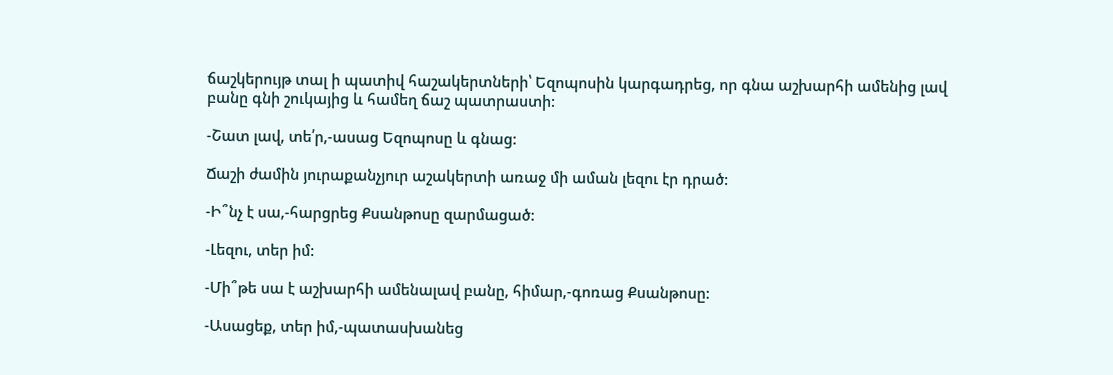ճաշկերույթ տալ ի պատիվ հաշակերտների՝ Եզոպոսին կարգադրեց, որ գնա աշխարհի ամենից լավ բանը գնի շուկայից և համեղ ճաշ պատրաստի:

-Շատ լավ, տե՛ր,-ասաց Եզոպոսը և գնաց:

Ճաշի ժամին յուրաքանչյուր աշակերտի առաջ մի աման լեզու էր դրած:

-Ի՞նչ է սա,-հարցրեց Քսանթոսը զարմացած:

-Լեզու, տեր իմ:

-Մի՞թե սա է աշխարհի ամենալավ բանը, հիմար,-գոռաց Քսանթոսը:

-Ասացեք, տեր իմ,-պատասխանեց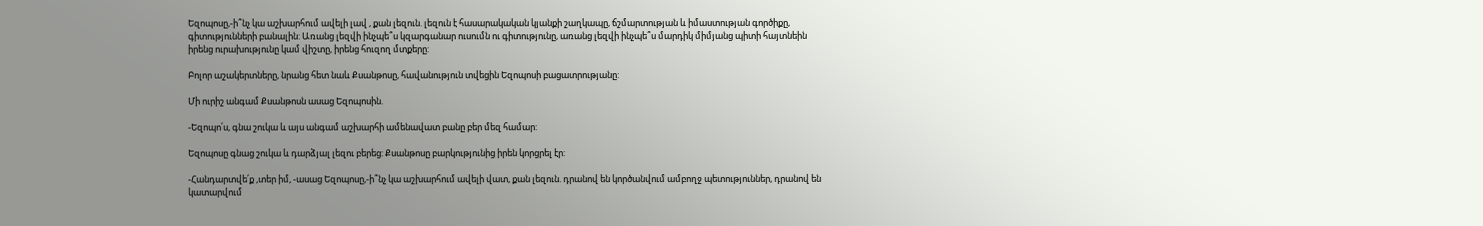Եզոպոսը,-ի՞նչ կա աշխարհում ավելի լավ , քան լեզուն. լեզուն է հասարակական կյանքի շաղկապը, ճշմարտության և իմաստության գործիքը, գիտությունների բանալին: Առանց լեզվի ինչպե՞ս կզարգանար ուսումն ու գիտությունը, առանց լեզվի ինչպե՞ս մարդիկ միմյանց պիտի հայտնեին իրենց ուրախությունը կամ վիշտը, իրենց հուզող մտքերը:

Բոլոր աշակերտները, նրանց հետ նաև Քսանթոսը, հավանություն տվեցին Եզոպոսի բացատրությանը:

Մի ուրիշ անգամ Քսանթոսն ասաց Եզոպոսին.

-Եզոպո՛ս, գնա շուկա և այս անգամ աշխարհի ամենավատ բանը բեր մեզ համար:

Եզոպոսը գնաց շուկա և դարձյալ լեզու բերեց: Քսանթոսը բարկությունից իրեն կորցրել էր:

-Հանդարտվե՛ք ,տեր իմ, -ասաց Եզոպոսը,-ի՞նչ կա աշխարհում ավելի վատ, քան լեզուն. դրանով են կործանվում ամբողջ պետություններ, դրանով են կատարվում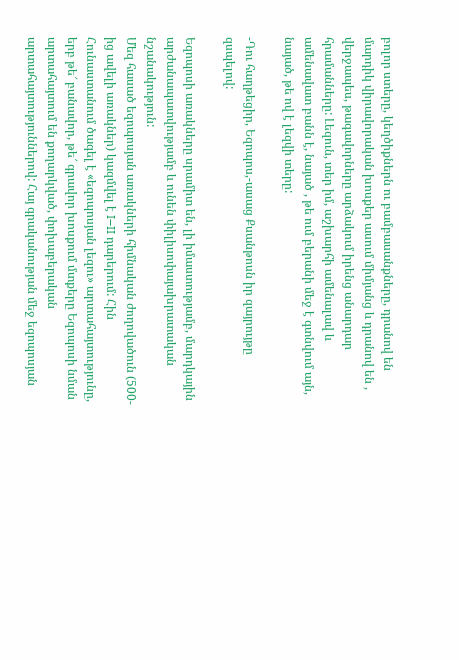բոլոր ստերը, կեղծիքներն ու բամբասանքները, դրանով են մարդիկ վիրավորական խոսքեր ասում միմյանց և դրանով են , վերջապես, թագավորները արձակում իրենց անարդար հրամանները: Լեզուն, տեր իմ, աշխարհի ամենալավ և ամենավատ բանն է, նայած , թե ում բերանի մեջ է գտնվում այն, նայած, թե ով է լեզվի տերը:

-Դու հաղթեցիր, Եզոպոս,-ասաց Քսանթոսն իր զայրույթը զսպելով:

Եզոպոսի առակները սրամիտ են, լի իմաստությամբ, մարդկային արժանապատվությամբ և ունեն փիլիսոփայախրատական նշանակություն:
Մեզ հասած եզոպոսյան առակների հիմնական ժողովածուն (500-ից ավելի առակներ) կազմվել է I–II դարերում: Հին Հունաստանում ծագել է «եզոպոսյան լեզու» արտահայտությունը, երբ թե՜ բանավոր, թե՜ գրավոր խոսքում մտքերը Եզոպոսի նման արտահայտում են քողարկված, փոխաբերական արտահայտություններով: Հայ գրականության մեջ եզոպոսյան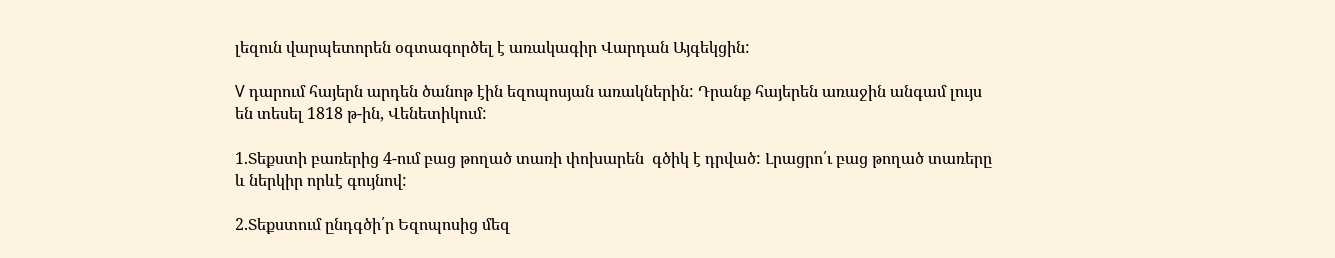լեզուն վարպետորեն օգտագործել է առակագիր Վարդան Այգեկցին:

V դարում հայերն արդեն ծանոթ էին եզոպոսյան առակներին: Դրանք հայերեն առաջին անգամ լույս են տեսել 1818 թ-ին, Վենետիկում:

1.Տեքստի բառերից 4-ում բաց թողած տառի փոխարեն  գծիկ է դրված: Լրացրո՛ւ բաց թողած տառերը և ներկիր որևէ գույնով:

2.Տեքստում ընդգծի՛ր Եզոպոսից մեզ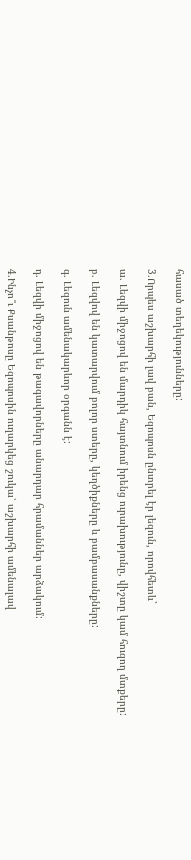հասած տեղեկությունները:

3.Որպես աշխարհի լավ բան, Եզոպոսն ընտրել էր լեզուն, որովհետև`

ա. Լեզվի միջոցով են մարդիկ հայտնում իրենց ուրախությունը, վիշտը կամ հուզող մտքերը:

բ. Լեզվով են կատարվում բոլոր ստերը, կեղծիքները և բամբասանքները:

գ. Լեզուն ամենակարևոր օրգանն է:

դ. Լեզվի միջոցով են թագավորները անարդար հրամաններ արձակում:

4.Ինչո՞ւ Քսանթոսը Եզոպոսին ուղարկեց շուկա՝ աշխարհի ամենալավ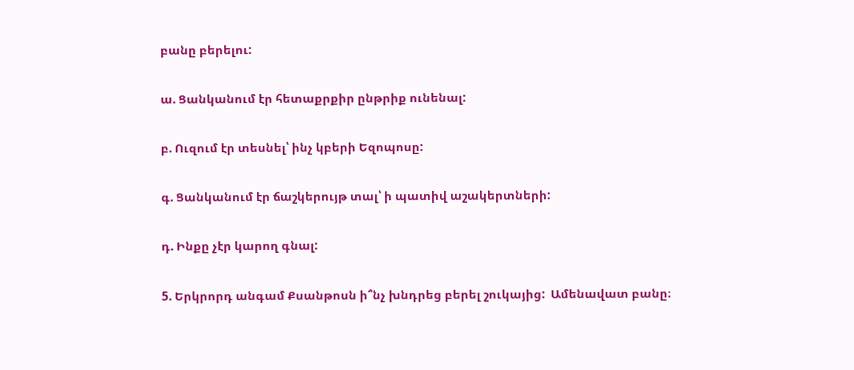բանը բերելու:

ա. Ցանկանում էր հետաքրքիր ընթրիք ունենալ:

բ. Ուզում էր տեսնել՝ ինչ կբերի Եզոպոսը:

գ. Ցանկանում էր ճաշկերույթ տալ՝ ի պատիվ աշակերտների:

դ. Ինքը չէր կարող գնալ:

5. Երկրորդ անգամ Քսանթոսն ի՞նչ խնդրեց բերել շուկայից:  Ամենավատ բանը։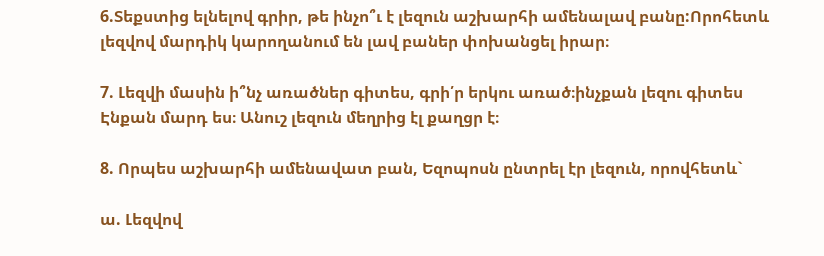6.Տեքստից ելնելով գրիր, թե ինչո՞ւ է լեզուն աշխարհի ամենալավ բանը:Որոհետև լեզվով մարդիկ կարողանում են լավ բաներ փոխանցել իրար։

7. Լեզվի մասին ի՞նչ առածներ գիտես, գրի՛ր երկու առած։ինչքան լեզու գիտես Էնքան մարդ ես։ Անուշ լեզուն մեղրից էլ քաղցր է։

8. Որպես աշխարհի ամենավատ բան, Եզոպոսն ընտրել էր լեզուն, որովհետև`

ա. Լեզվով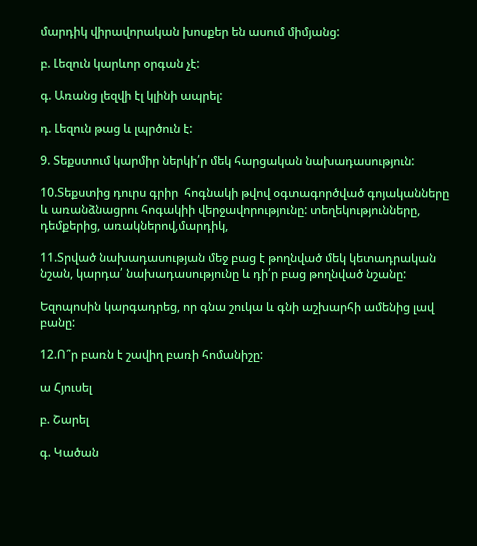մարդիկ վիրավորական խոսքեր են ասում միմյանց:

բ. Լեզուն կարևոր օրգան չէ:

գ. Առանց լեզվի էլ կլինի ապրել:

դ. Լեզուն թաց և լպրծուն է:

9. Տեքստում կարմիր ներկի՛ր մեկ հարցական նախադասություն:

10.Տեքստից դուրս գրիր  հոգնակի թվով օգտագործված գոյականները և առանձնացրու հոգակիի վերջավորությունը: տեղեկությունները, դեմքերից, առակներով,մարդիկ,

11.Տրված նախադասության մեջ բաց է թողնված մեկ կետադրական նշան, կարդա՛ նախադասությունը և դի՛ր բաց թողնված նշանը:

Եզոպոսին կարգադրեց, որ գնա շուկա և գնի աշխարհի ամենից լավ բանը:

12.Ո՞ր բառն է շավիղ բառի հոմանիշը:

ա Հյուսել

բ. Շարել

գ. Կածան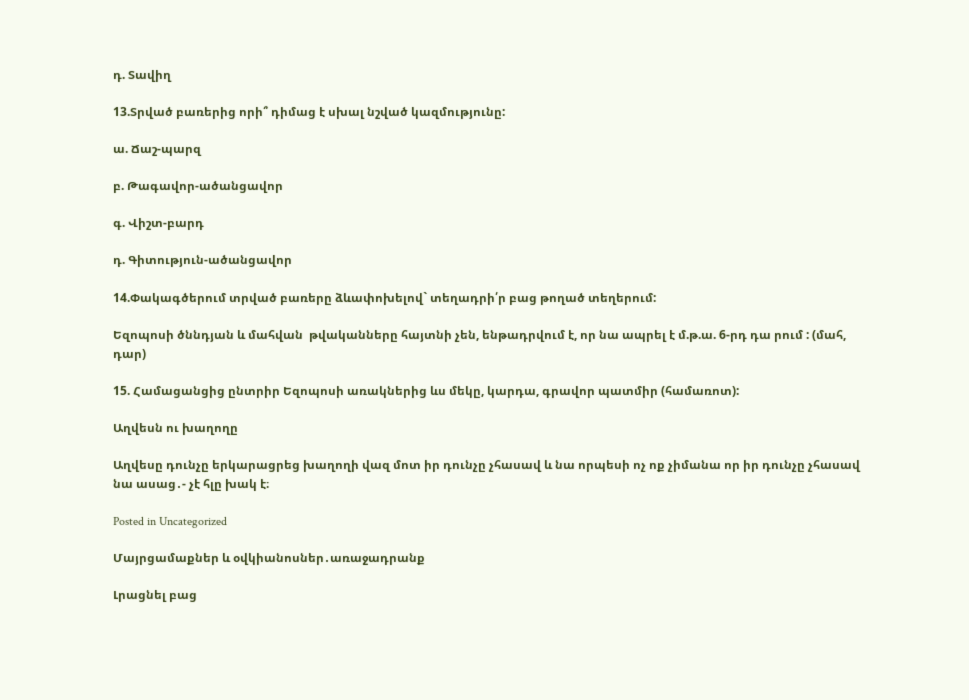դ. Տավիղ

13.Տրված բառերից որի՞ դիմաց է սխալ նշված կազմությունը:

ա. Ճաշ-պարզ

բ. Թագավոր-ածանցավոր

գ. Վիշտ-բարդ

դ. Գիտություն-ածանցավոր

14.Փակագծերում տրված բառերը ձևափոխելով` տեղադրի՛ր բաց թողած տեղերում:

Եզոպոսի ծննդյան և մահվան  թվականները հայտնի չեն, ենթադրվում է, որ նա ապրել է մ.թ.ա. 6-րդ դա րում : (մահ, դար)

15. Համացանցից ընտրիր Եզոպոսի առակներից ևս մեկը, կարդա, գրավոր պատմիր (համառոտ):

Աղվեսն ու խաղողը

Աղվեսը դունչը երկարացրեց խաղողի վազ մոտ իր դունչը չհասավ և նա որպեսի ոչ ոք չիմանա որ իր դունչը չհասավ նա ասաց․- չէ հլը խակ է։

Posted in Uncategorized

Մայրցամաքներ և օվկիանոսներ․առաջադրանք

Լրացնել բաց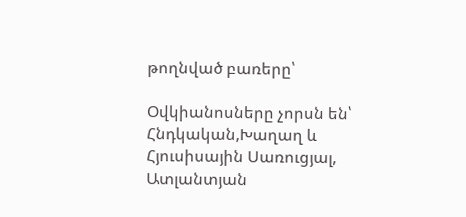թողնված բառերը՝

Օվկիանոսները չորսն են՝   Հնդկական,Խաղաղ և Հյուսիսային Սառուցյալ,    Ատլանտյան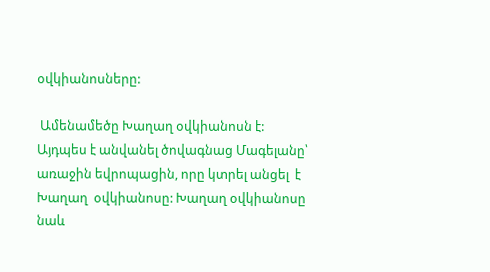օվկիանոսները:

 Ամենամեծը Խաղաղ օվկիանոսն է: Այդպես է անվանել ծովագնաց Մագելանը՝  առաջին եվրոպացին, որը կտրել անցել  է  Խաղաղ  օվկիանոսը: Խաղաղ օվկիանոսը նաև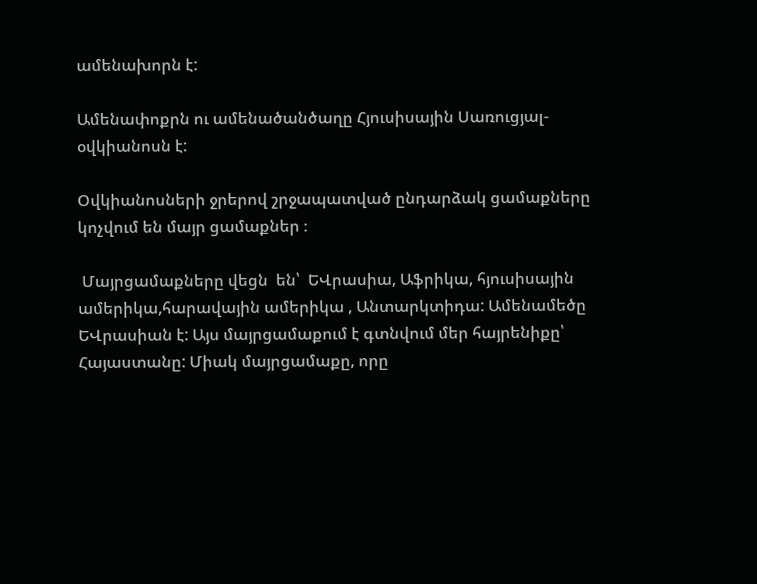ամենախորն է:

Ամենափոքրն ու ամենածանծաղը Հյուսիսային Սառուցյալ-օվկիանոսն է:

Օվկիանոսների ջրերով շրջապատված ընդարձակ ցամաքները կոչվում են մայր ցամաքներ ։

 Մայրցամաքները վեցն  են՝  ԵՎրասիա, Աֆրիկա, հյուսիսային ամերիկա,հարավային ամերիկա , Անտարկտիդա: Ամենամեծը ԵՎրասիան է: Այս մայրցամաքում է գտնվում մեր հայրենիքը՝ Հայաստանը: Միակ մայրցամաքը, որը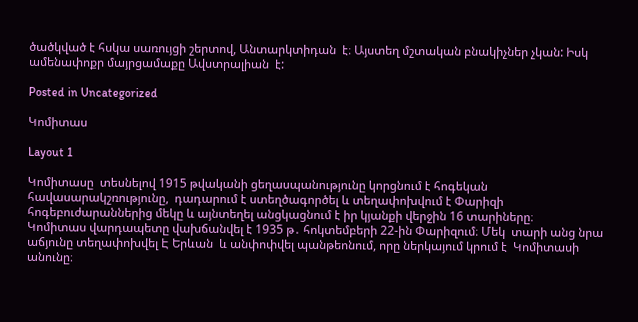ծածկված է հսկա սառույցի շերտով, Անտարկտիդան  է։ Այստեղ մշտական բնակիչներ չկան: Իսկ ամենափոքր մայրցամաքը Ավստրալիան  է:

Posted in Uncategorized

Կոմիտաս

Layout 1

Կոմիտասը  տեսնելով 1915 թվականի ցեղասպանությունը կորցնում է հոգեկան հավասարակշռությունը,  դադարում է ստեղծագործել և տեղափոխվում է Փարիզի հոգեբուժարաններից մեկը և այնտեղել անցկացնում է իր կյանքի վերջին 16 տարիները։                                                           Կոմիտաս վարդապետը վախճանվել է 1935 թ․ հոկտեմբերի 22-ին Փարիզում։ Մեկ  տարի անց նրա աճյունը տեղափոխվել Է Երևան  և անփոփվել պանթեոնում, որը ներկայում կրում է  Կոմիտասի անունը։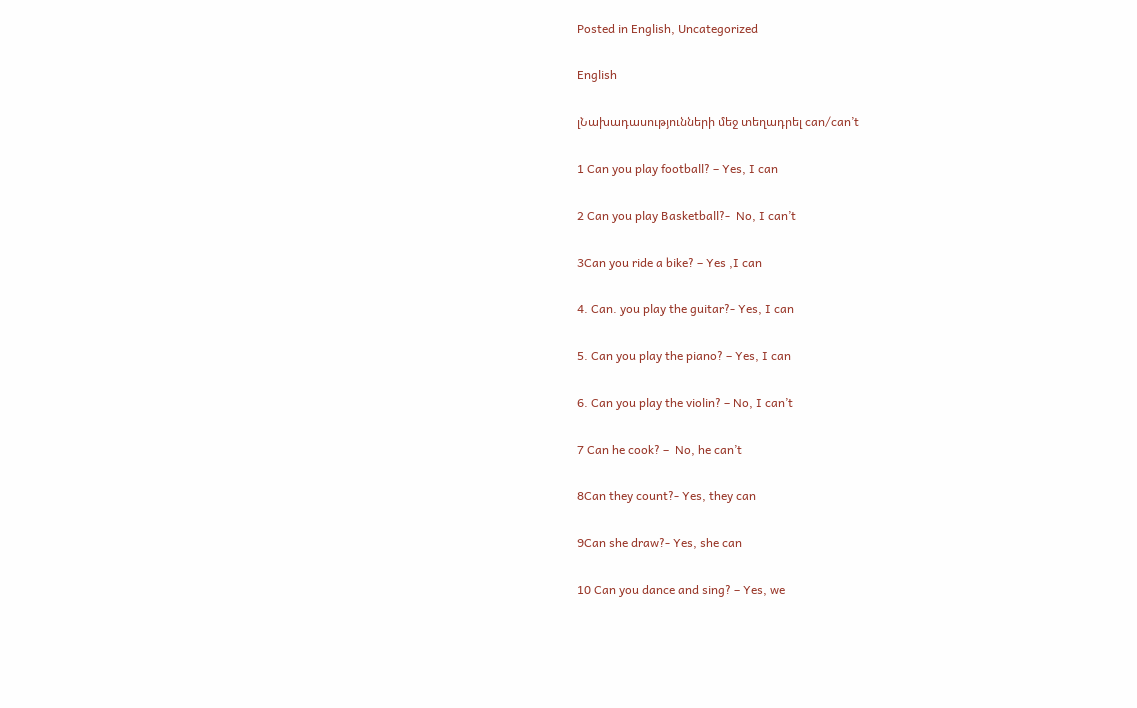Posted in English, Uncategorized

English

լՆախադասությունների մեջ տեղադրել can/can’t

1 Can you play football? – Yes, I can

2 Can you play Basketball?-  No, I can’t

3Can you ride a bike? – Yes ,I can

4. Can. you play the guitar?- Yes, I can

5. Can you play the piano? – Yes, I can

6. Can you play the violin? – No, I can’t

7 Can he cook? –  No, he can’t

8Can they count?- Yes, they can

9Can she draw?- Yes, she can

10 Can you dance and sing? – Yes, we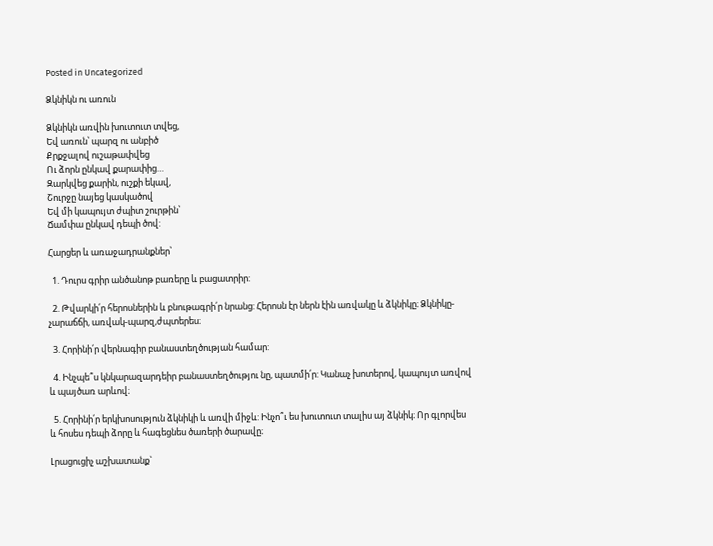Posted in Uncategorized

Ձկնիկն ու առուն

Ձկնիկն առվին խուտուտ տվեց,
Եվ առուն՝ պարզ ու անբիծ
Քրքջալով ուշաթափվեց
Ու ձորն ընկավ քարափից…
Զարկվեց քարին, ուշքի եկավ,
Շուրջը նայեց կասկածով
Եվ մի կապույտ ժպիտ շուրթին՝
Ճամփա ընկավ դեպի ծով:

Հարցեր և առաջադրանքներ՝

  1. Դուրս գրիր անծանոթ բառերը և բացատրիր:

  2. Թվարկի՛ր հերոսներին և բնութագրի՛ր նրանց: Հերոսն էր ներն էին առվակը և ձկնիկը։ Ձկնիկը-չարաճճի, առվակ-պարզ,ժպտերես։

  3. Հորինի՛ր վերնագիր բանաստեղծության համար:

  4. Ինչպե՞ս կնկարազարդեիր բանաստեղծությու նը, պատմի՛ր: Կանաչ խոտերով, կապույտ առվով և պայծառ արևով։

  5. Հորինի՛ր երկխոսություն ձկնիկի և առվի միջև: Ինչո՞ւ ես խուտուտ տալիս այ ձկնիկ։ Որ գլորվես և հոսես դեպի ձորը և հագեցնես ծառերի ծարավը։

Լրացուցիչ աշխատանք`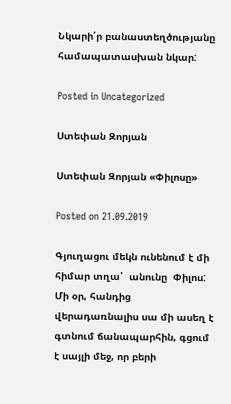Նկարի՛ր բանաստեղծությանը համապատասխան նկար:

Posted in Uncategorized

Ստեփան Զորյան

Ստեփան Զորյան «Փիլոսը»

Posted on 21.09.2019

Գյուղացու մեկն ունենում է մի հիմար տղա՝  անունը  Փիլոս: Մի օր, հանդից վերադառնալիս սա մի ասեղ է գտնում ճանապարհին, գցում է սայլի մեջ, որ բերի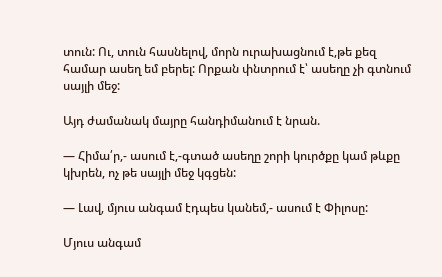տուն: Ու, տուն հասնելով, մորն ուրախացնում է,թե քեզ համար ասեղ եմ բերել: Որքան փնտրում է՝ ասեղը չի գտնում սայլի մեջ:

Այդ ժամանակ մայրը հանդիմանում է նրան.

— Հիմա՛ր,- ասում է,-գտած ասեղը շորի կուրծքը կամ թևքը կխրեն, ոչ թե սայլի մեջ կգցեն:

— Լավ, մյուս անգամ էդպես կանեմ,- ասում է Փիլոսը:

Մյուս անգամ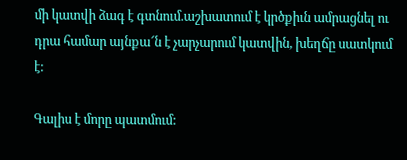մի կատվի ձագ է գտնում.աշխատում է կրծքիւն ամրացնել ու դրա համար այնքա՜ն է չարչարում կատվին, խեղճը սատկում է:

Գալիս է մորը պատմում: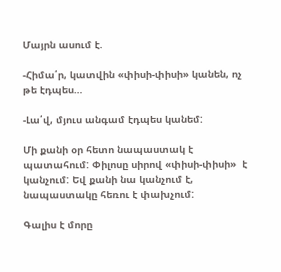Մայրն ասում է.

-Հիմա՛ր, կատվին «փիսի-փիսի» կանեն, ոչ թե էդպես…

-Լա՛վ, մյուս անգամ էդպես կանեմ:

Մի քանի օր հետո նապաստակ է պատահում: Փիլոսը սիրով «փիսի-փիսի»  է կանչում: Եվ քանի նա կանչում է, նապաստակը հեռու է փախչում:

Գալիս է մորը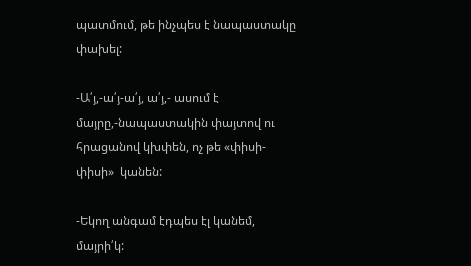պատմում, թե ինչպես է նապաստակը փախել:

-Ա՛յ,-ա՛յ-ա՛յ, ա՛յ,- ասում է մայրը,-նապաստակին փայտով ու հրացանով կխփեն, ոչ թե «փիսի-փիսի»  կանեն:

-Եկող անգամ էդպես էլ կանեմ, մայրի՛կ: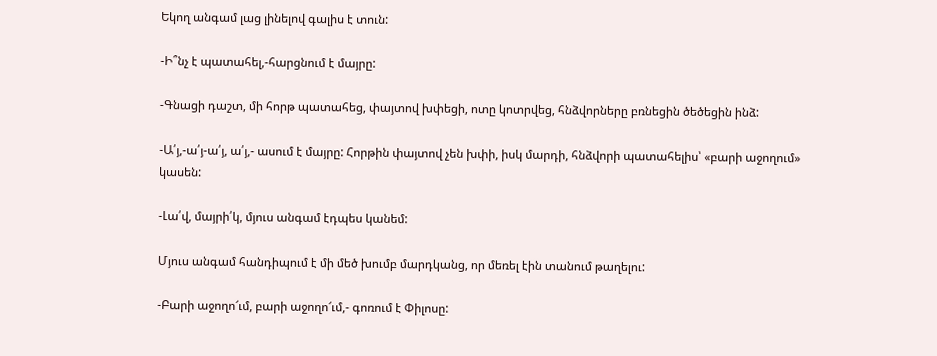Եկող անգամ լաց լինելով գալիս է տուն:

-Ի՞նչ է պատահել,-հարցնում է մայրը:

-Գնացի դաշտ, մի հորթ պատահեց, փայտով խփեցի, ոտը կոտրվեց, հնձվորները բռնեցին ծեծեցին ինձ:

-Ա՛յ,-ա՛յ-ա՛յ, ա՛յ,- ասում է մայրը: Հորթին փայտով չեն խփի, իսկ մարդի, հնձվորի պատահելիս՝ «բարի աջողում» կասեն:

-Լա՛վ, մայրի՛կ, մյուս անգամ էդպես կանեմ:

Մյուս անգամ հանդիպում է մի մեծ խումբ մարդկանց, որ մեռել էին տանում թաղելու:

-Բարի աջողո՜ւմ, բարի աջողո՜ւմ,- գոռում է Փիլոսը: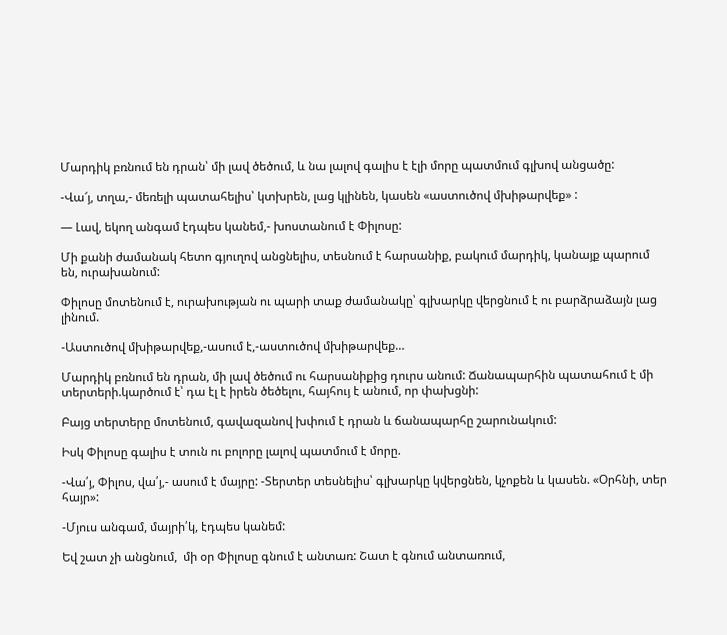Մարդիկ բռնում են դրան՝ մի լավ ծեծում, և նա լալով գալիս է էլի մորը պատմում գլխով անցածը:

-Վա՜յ, տղա,- մեռելի պատահելիս՝ կտխրեն, լաց կլինեն, կասեն «աստուծով մխիթարվեք» :

— Լավ, եկող անգամ էդպես կանեմ,- խոստանում է Փիլոսը:

Մի քանի ժամանակ հետո գյուղով անցնելիս, տեսնում է հարսանիք, բակում մարդիկ, կանայք պարում են, ուրախանում:

Փիլոսը մոտենում է, ուրախության ու պարի տաք ժամանակը՝ գլխարկը վերցնում է ու բարձրաձայն լաց լինում.

-Աստուծով մխիթարվեք,-ասում է,-աստուծով մխիթարվեք…

Մարդիկ բռնում են դրան, մի լավ ծեծում ու հարսանիքից դուրս անում: Ճանապարհին պատահում է մի տերտերի.կարծում է՝ դա էլ է իրեն ծեծելու, հայհույ է անում, որ փախցնի:

Բայց տերտերը մոտենում, գավազանով խփում է դրան և ճանապարհը շարունակում:

Իսկ Փիլոսը գալիս է տուն ու բոլորը լալով պատմում է մորը.

-Վա՛յ, Փիլոս, վա՛յ,- ասում է մայրը: -Տերտեր տեսնելիս՝ գլխարկը կվերցնեն, կչոքեն և կասեն. «Օրհնի, տեր հայր»:

-Մյուս անգամ, մայրի՛կ, էդպես կանեմ:

Եվ շատ չի անցնում,  մի օր Փիլոսը գնում է անտառ: Շատ է գնում անտառում,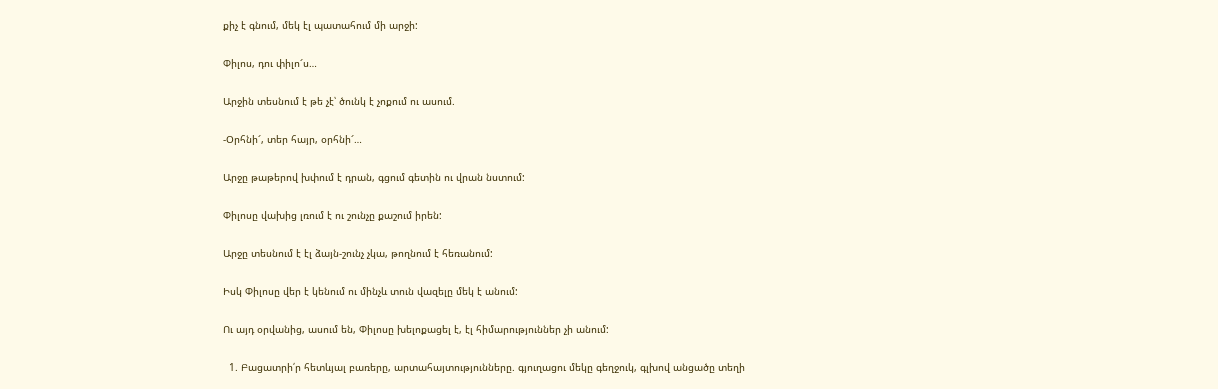քիչ է գնում, մեկ էլ պատահում մի արջի:

Փիլոս, դու փիլո՜ս…

Արջին տեսնում է թե չէ՝ ծունկ է չոքում ու ասում.

-Օրհնի՜, տեր հայր, օրհնի՜…

Արջը թաթերով խփում է դրան, գցում գետին ու վրան նստում:

Փիլոսը վախից լռում է ու շունչը քաշում իրեն:

Արջը տեսնում է էլ ձայն-շունչ չկա, թողնում է հեռանում:

Իսկ Փիլոսը վեր է կենում ու մինչև տուն վազելը մեկ է անում:

Ու այդ օրվանից, ասում են, Փիլոսը խելոքացել է, էլ հիմարություններ չի անում:

  1. Բացատրի՛ր հետևյալ բառերը, արտահայտությունները. գյուղացու մեկը գեղջուկ, գլխով անցածը տեղի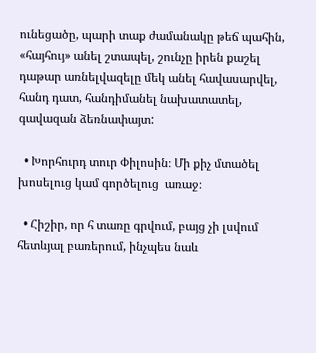ունեցածը, պարի տաք ժամանակը թեճ պահին, «հայհույ» անել շտապել, շունչը իրեն քաշել դաթար առնելվազելը մեկ անել հավասարվել, հանդ դատ, հանդիմանել նախատատել, գավազան ձեռնափայտ:

  • Խորհուրդ տուր Փիլոսին։ Մի քիչ մտածել խոսելուց կամ գործելուց  առաջ։

  • Հիշիր, որ հ տառը գրվում, բայց չի լսվում հետևյալ բառերում, ինչպես նաև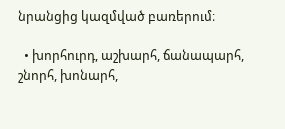նրանցից կազմված բառերում։

  • խորհուրդ, աշխարհ, ճանապարհ, շնորհ, խոնարհ,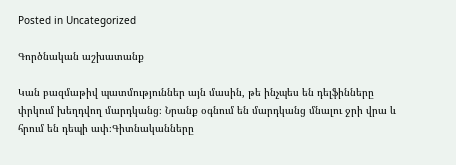Posted in Uncategorized

Գործնական աշխատանք

Կան բազմաթիվ պատմություններ այն մասին, թե ինչպես են դելֆինները փրկում խեղդվող մարդկանց։ Նրանք օգնում են մարդկանց մնալու ջրի վրա և հրում են դեպի ափ։Գիտնականները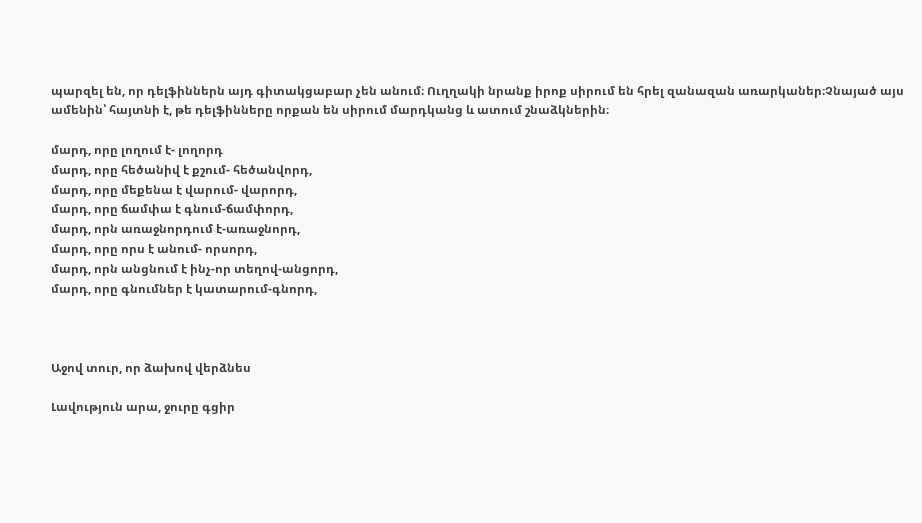պարզել են, որ դելֆիններն այդ գիտակցաբար չեն անում։ Ուղղակի նրանք իրոք սիրում են հրել զանազան առարկաներ։Չնայած այս ամենին՝ հայտնի է, թե դելֆինները որքան են սիրում մարդկանց և ատում շնաձկներին։

մարդ, որը լողում է- լողորդ
մարդ, որը հեծանիվ է քշում- հեծանվորդ,
մարդ, որը մեքենա է վարում- վարորդ,
մարդ, որը ճամփա է գնում-ճամփորդ,
մարդ, որն առաջնորդում է-առաջնորդ,
մարդ, որը որս է անում- որսորդ,
մարդ, որն անցնում է ինչ-որ տեղով-անցորդ,
մարդ, որը գնումներ է կատարում-գնորդ,



Աջով տուր, որ ձախով վերձնես

Լավություն արա, ջուրը գցիր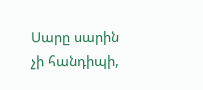Սարը սարին չի հանդիպի,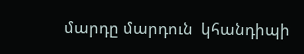մարդը մարդուն  կհանդիպի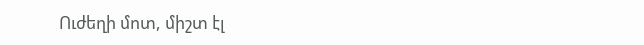Ուժեղի մոտ, միշտ էլ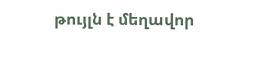թույլն է մեղավոր